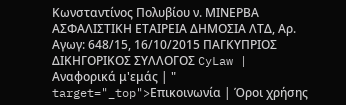Κωνσταντίνος Πολυβίου ν. ΜΙΝΕΡΒΑ ΑΣΦΑΛΙΣΤΙΚΗ ΕΤΑΙΡΕΙΑ ΔΗΜΟΣΙΑ ΛΤΔ, Αρ. Αγωγ: 648/15, 16/10/2015 ΠΑΓΚΥΠΡΙΟΣ ΔΙΚΗΓΟΡΙΚΟΣ ΣΥΛΛΟΓΟΣ CyLaw | Αναφορικά μ'εμάς | " target="_top">Επικοινωνία | Όροι χρήσης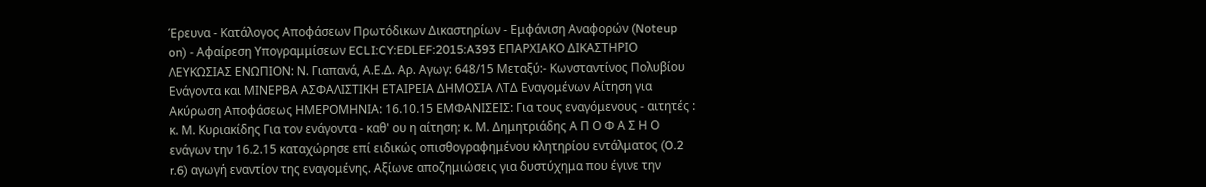Έρευνα - Κατάλογος Αποφάσεων Πρωτόδικων Δικαστηρίων - Εμφάνιση Αναφορών (Noteup on) - Αφαίρεση Υπογραμμίσεων ECLI:CY:EDLEF:2015:A393 ΕΠΑΡΧΙΑΚΟ ΔΙΚΑΣΤΗΡΙΟ ΛΕΥΚΩΣΙΑΣ ΕΝΩΠΙΟΝ: Ν. Γιαπανά, Α.Ε.Δ. Αρ. Αγωγ: 648/15 Μεταξύ:- Κωνσταντίνος Πολυβίου Ενάγοντα και ΜΙΝΕΡΒΑ ΑΣΦΑΛΙΣΤΙΚΗ ΕΤΑΙΡΕΙΑ ΔΗΜΟΣΙΑ ΛΤΔ Εναγομένων Αίτηση για Ακύρωση Αποφάσεως ΗΜΕΡΟΜΗΝΙΑ: 16.10.15 ΕΜΦΑΝΙΣΕΙΣ: Για τους εναγόμενους - αιτητές : κ. Μ. Κυριακίδης Για τον ενάγοντα - καθ' ου η αίτηση: κ. Μ. Δημητριάδης Α Π Ο Φ Α Σ Η Ο ενάγων την 16.2.15 καταχώρησε επί ειδικώς οπισθογραφημένου κλητηρίου εντάλματος (O.2 r.6) αγωγή εναντίον της εναγομένης. Αξίωνε αποζημιώσεις για δυστύχημα που έγινε την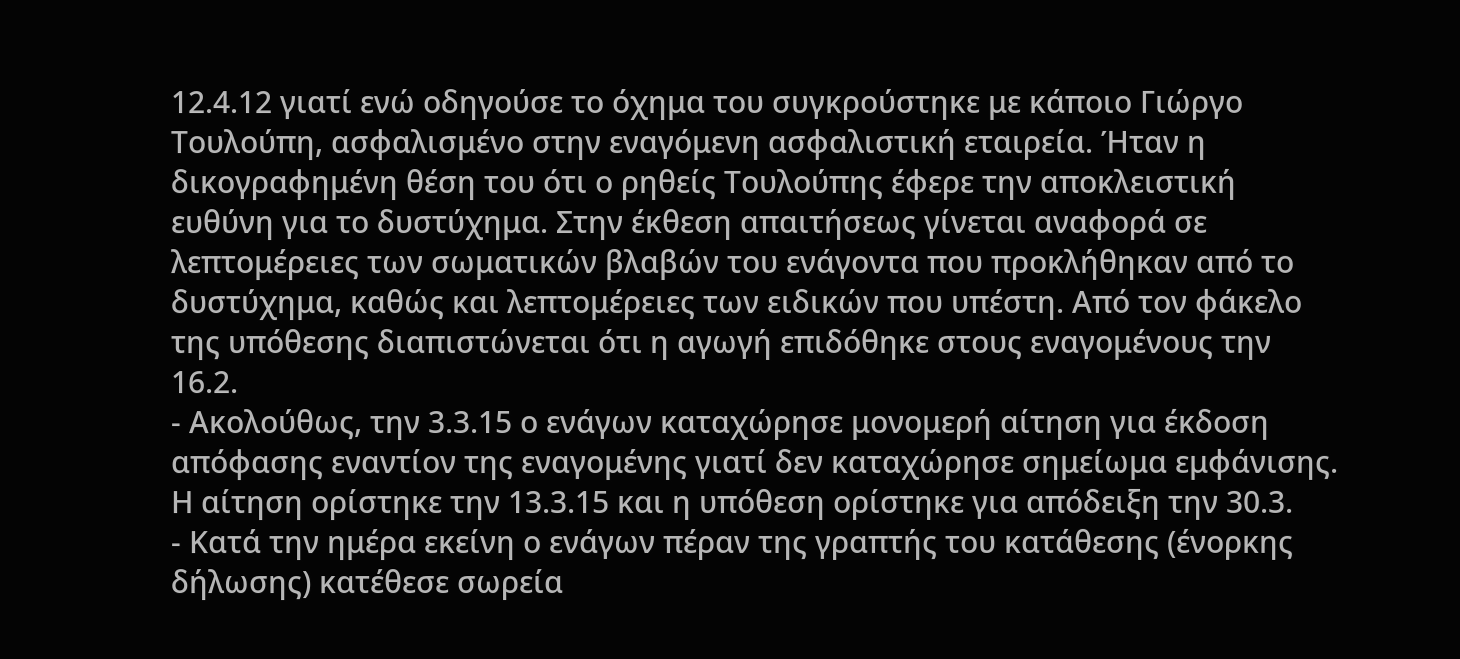12.4.12 γιατί ενώ οδηγούσε το όχημα του συγκρούστηκε με κάποιο Γιώργο Τουλούπη, ασφαλισμένο στην εναγόμενη ασφαλιστική εταιρεία. Ήταν η δικογραφημένη θέση του ότι ο ρηθείς Τουλούπης έφερε την αποκλειστική ευθύνη για το δυστύχημα. Στην έκθεση απαιτήσεως γίνεται αναφορά σε λεπτομέρειες των σωματικών βλαβών του ενάγοντα που προκλήθηκαν από το δυστύχημα, καθώς και λεπτομέρειες των ειδικών που υπέστη. Από τον φάκελο της υπόθεσης διαπιστώνεται ότι η αγωγή επιδόθηκε στους εναγομένους την 16.2.
- Ακολούθως, την 3.3.15 ο ενάγων καταχώρησε μονομερή αίτηση για έκδοση απόφασης εναντίον της εναγομένης γιατί δεν καταχώρησε σημείωμα εμφάνισης. Η αίτηση ορίστηκε την 13.3.15 και η υπόθεση ορίστηκε για απόδειξη την 30.3.
- Κατά την ημέρα εκείνη ο ενάγων πέραν της γραπτής του κατάθεσης (ένορκης δήλωσης) κατέθεσε σωρεία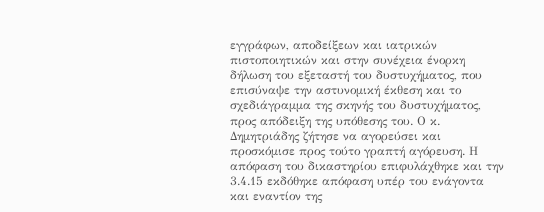εγγράφων, αποδείξεων και ιατρικών πιστοποιητικών και στην συνέχεια ένορκη δήλωση του εξεταστή του δυστυχήματος, που επισύναψε την αστυνομική έκθεση και το σχεδιάγραμμα της σκηνής του δυστυχήματος, προς απόδειξη της υπόθεσης του. Ο κ. Δημητριάδης ζήτησε να αγορεύσει και προσκόμισε προς τούτο γραπτή αγόρευση. Η απόφαση του δικαστηρίου επιφυλάχθηκε και την 3.4.15 εκδόθηκε απόφαση υπέρ του ενάγοντα και εναντίον της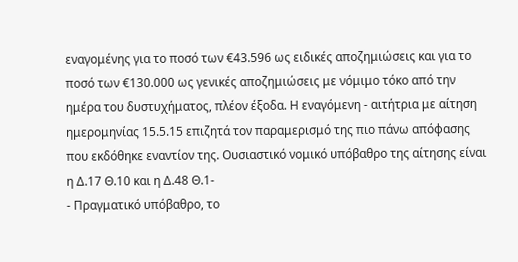εναγομένης για το ποσό των €43.596 ως ειδικές αποζημιώσεις και για το ποσό των €130.000 ως γενικές αποζημιώσεις με νόμιμο τόκο από την ημέρα του δυστυχήματος, πλέον έξοδα. Η εναγόμενη - αιτήτρια με αίτηση ημερομηνίας 15.5.15 επιζητά τον παραμερισμό της πιο πάνω απόφασης που εκδόθηκε εναντίον της. Ουσιαστικό νομικό υπόβαθρο της αίτησης είναι η Δ.17 Θ.10 και η Δ.48 Θ.1-
- Πραγματικό υπόβαθρο, το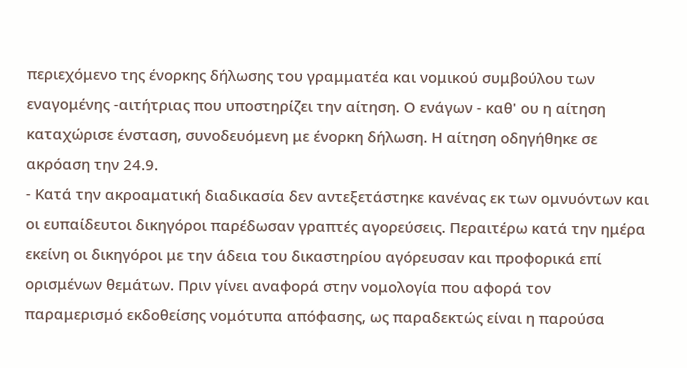περιεχόμενο της ένορκης δήλωσης του γραμματέα και νομικού συμβούλου των εναγομένης -αιτήτριας που υποστηρίζει την αίτηση. Ο ενάγων - καθ' ου η αίτηση καταχώρισε ένσταση, συνοδευόμενη με ένορκη δήλωση. Η αίτηση οδηγήθηκε σε ακρόαση την 24.9.
- Κατά την ακροαματική διαδικασία δεν αντεξετάστηκε κανένας εκ των ομνυόντων και οι ευπαίδευτοι δικηγόροι παρέδωσαν γραπτές αγορεύσεις. Περαιτέρω κατά την ημέρα εκείνη οι δικηγόροι με την άδεια του δικαστηρίου αγόρευσαν και προφορικά επί ορισμένων θεμάτων. Πριν γίνει αναφορά στην νομολογία που αφορά τον παραμερισμό εκδοθείσης νομότυπα απόφασης, ως παραδεκτώς είναι η παρούσα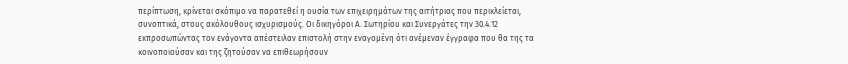περίπτωση, κρίνεται σκόπιμο να παρατεθεί η ουσία των επιχειρημάτων της αιτήτριας που περικλείεται, συνοπτικά, στους ακόλουθους ισχυρισμούς. Οι δικηγόροι Α. Σωτηρίου και Συνεργάτες την 30.4.12 εκπροσωπώντας τον ενάγοντα απέστειλαν επιστολή στην εναγομένη ότι ανέμεναν έγγραφα που θα της τα κοινοποιούσαν και της ζητούσαν να επιθεωρήσουν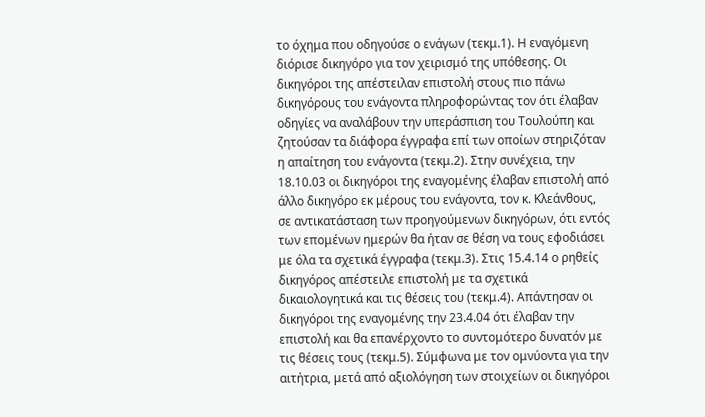το όχημα που οδηγούσε ο ενάγων (τεκμ.1). Η εναγόμενη διόρισε δικηγόρο για τον χειρισμό της υπόθεσης. Οι δικηγόροι της απέστειλαν επιστολή στους πιο πάνω δικηγόρους του ενάγοντα πληροφορώντας τον ότι έλαβαν οδηγίες να αναλάβουν την υπεράσπιση του Τουλούπη και ζητούσαν τα διάφορα έγγραφα επί των οποίων στηριζόταν η απαίτηση του ενάγοντα (τεκμ.2). Στην συνέχεια, την 18.10.03 οι δικηγόροι της εναγομένης έλαβαν επιστολή από άλλο δικηγόρο εκ μέρους του ενάγοντα, τον κ. Κλεάνθους, σε αντικατάσταση των προηγούμενων δικηγόρων, ότι εντός των επομένων ημερών θα ήταν σε θέση να τους εφοδιάσει με όλα τα σχετικά έγγραφα (τεκμ.3). Στις 15.4.14 ο ρηθείς δικηγόρος απέστειλε επιστολή με τα σχετικά δικαιολογητικά και τις θέσεις του (τεκμ.4). Απάντησαν οι δικηγόροι της εναγομένης την 23.4.04 ότι έλαβαν την επιστολή και θα επανέρχοντο το συντομότερο δυνατόν με τις θέσεις τους (τεκμ.5). Σύμφωνα με τον ομνύοντα για την αιτήτρια, μετά από αξιολόγηση των στοιχείων οι δικηγόροι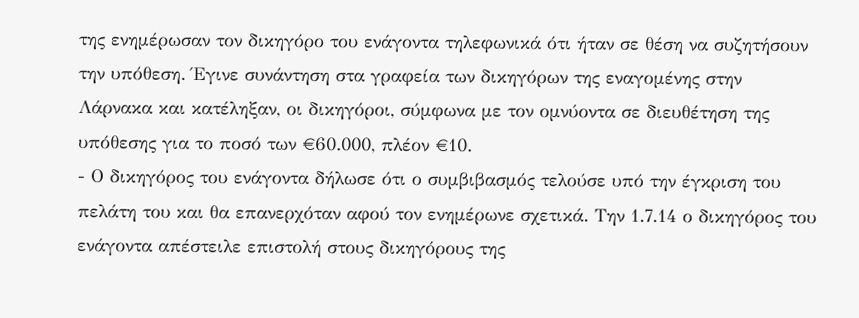της ενημέρωσαν τον δικηγόρο του ενάγοντα τηλεφωνικά ότι ήταν σε θέση να συζητήσουν την υπόθεση. Έγινε συνάντηση στα γραφεία των δικηγόρων της εναγομένης στην Λάρνακα και κατέληξαν, οι δικηγόροι, σύμφωνα με τον ομνύοντα σε διευθέτηση της υπόθεσης για το ποσό των €60.000, πλέον €10.
- Ο δικηγόρος του ενάγοντα δήλωσε ότι ο συμβιβασμός τελούσε υπό την έγκριση του πελάτη του και θα επανερχόταν αφού τον ενημέρωνε σχετικά. Την 1.7.14 ο δικηγόρος του ενάγοντα απέστειλε επιστολή στους δικηγόρους της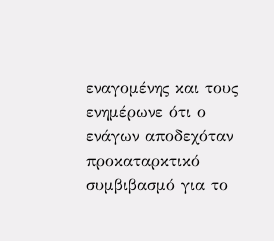εναγομένης και τους ενημέρωνε ότι ο ενάγων αποδεχόταν προκαταρκτικό συμβιβασμό για το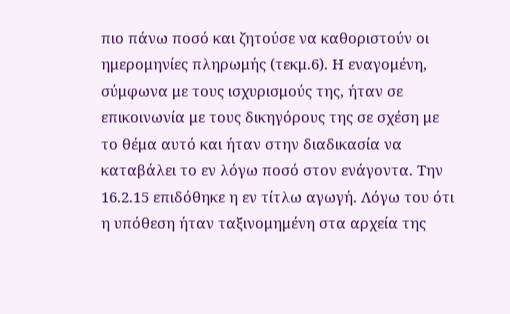πιο πάνω ποσό και ζητούσε να καθοριστούν οι ημερομηνίες πληρωμής (τεκμ.6). Η εναγομένη, σύμφωνα με τους ισχυρισμούς της, ήταν σε επικοινωνία με τους δικηγόρους της σε σχέση με το θέμα αυτό και ήταν στην διαδικασία να καταβάλει το εν λόγω ποσό στον ενάγοντα. Την 16.2.15 επιδόθηκε η εν τίτλω αγωγή. Λόγω του ότι η υπόθεση ήταν ταξινομημένη στα αρχεία της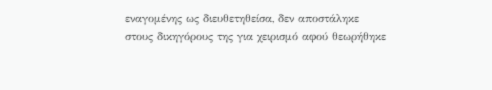εναγομένης ως διευθετηθείσα, δεν αποστάληκε στους δικηγόρους της για χειρισμό αφού θεωρήθηκε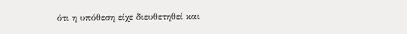ότι η υπόθεση είχε διευθετηθεί και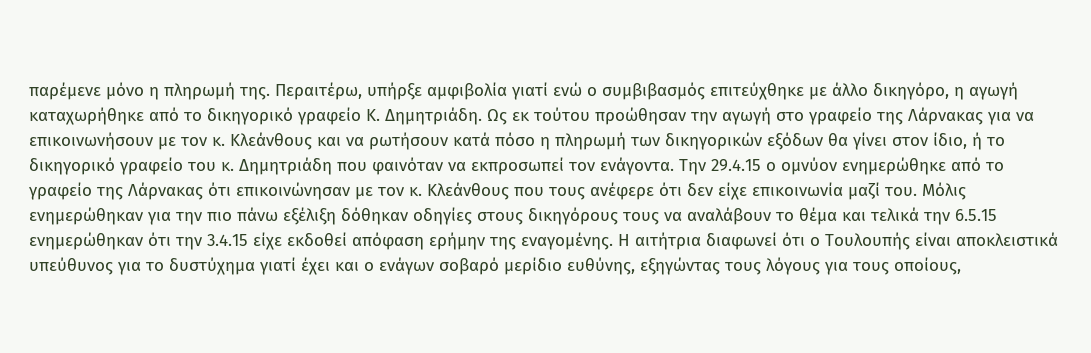παρέμενε μόνο η πληρωμή της. Περαιτέρω, υπήρξε αμφιβολία γιατί ενώ ο συμβιβασμός επιτεύχθηκε με άλλο δικηγόρο, η αγωγή καταχωρήθηκε από το δικηγορικό γραφείο Κ. Δημητριάδη. Ως εκ τούτου προώθησαν την αγωγή στο γραφείο της Λάρνακας για να επικοινωνήσουν με τον κ. Κλεάνθους και να ρωτήσουν κατά πόσο η πληρωμή των δικηγορικών εξόδων θα γίνει στον ίδιο, ή το δικηγορικό γραφείο του κ. Δημητριάδη που φαινόταν να εκπροσωπεί τον ενάγοντα. Την 29.4.15 ο ομνύον ενημερώθηκε από το γραφείο της Λάρνακας ότι επικοινώνησαν με τον κ. Κλεάνθους που τους ανέφερε ότι δεν είχε επικοινωνία μαζί του. Μόλις ενημερώθηκαν για την πιο πάνω εξέλιξη δόθηκαν οδηγίες στους δικηγόρους τους να αναλάβουν το θέμα και τελικά την 6.5.15 ενημερώθηκαν ότι την 3.4.15 είχε εκδοθεί απόφαση ερήμην της εναγομένης. Η αιτήτρια διαφωνεί ότι ο Τουλουπής είναι αποκλειστικά υπεύθυνος για το δυστύχημα γιατί έχει και ο ενάγων σοβαρό μερίδιο ευθύνης, εξηγώντας τους λόγους για τους οποίους,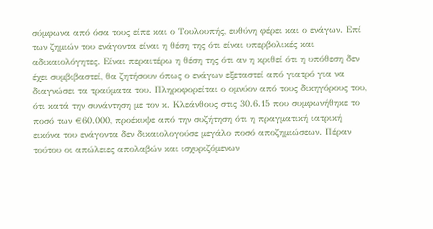σύμφωνα από όσα τους είπε και ο Τουλουπής, ευθύνη φέρει και ο ενάγων. Επί των ζημιών του ενάγοντα είναι η θέση της ότι είναι υπερβολικές και αδικαιολόγητες. Είναι περαιτέρω η θέση της ότι αν η κριθεί ότι η υπόθεση δεν έχει συμβιβαστεί, θα ζητήσουν όπως ο ενάγων εξεταστεί από γιατρό για να διαγνώσει τα τραύματα του. Πληροφορείται ο ομνύον από τους δικηγόρους του, ότι κατά την συνάντηση με τον κ. Κλεάνθους στις 30.6.15 που συμφωνήθηκε το ποσό των €60.000, προέκυψε από την συζήτηση ότι η πραγματική ιατρική εικόνα του ενάγοντα δεν δικαιολογούσε μεγάλο ποσό αποζημιώσεων. Πέραν τούτου οι απώλειες απολαβών και ισχυριζόμενων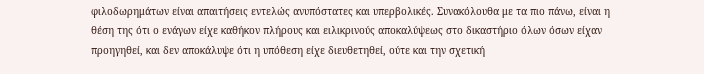φιλοδωρημάτων είναι απαιτήσεις εντελώς ανυπόστατες και υπερβολικές. Συνακόλουθα με τα πιο πάνω, είναι η θέση της ότι ο ενάγων είχε καθήκον πλήρους και ειλικρινούς αποκαλύψεως στο δικαστήριο όλων όσων είχαν προηγηθεί, και δεν αποκάλυψε ότι η υπόθεση είχε διευθετηθεί, ούτε και την σχετική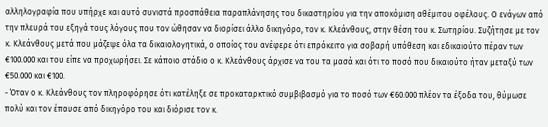αλληλογραφία που υπήρχε και αυτό συνιστά προσπάθεια παραπλάνησης του δικαστηρίου για την αποκόμιση αθέμιτου οφέλους. Ο ενάγων από την πλευρά του εξηγά τους λόγους που τον ώθησαν να διορίσει άλλο δικηγόρο, τον κ. Κλεάνθους, στην θέση του κ. Σωτηρίου. Συζήτησε με τον κ. Κλεάνθους μετά που μάζεψε όλα τα δικαιολογητικά, ο οποίος του ανέφερε ότι επρόκειτο για σοβαρή υπόθεση και εδικαιούτο πέραν των €100.000 και του είπε να προχωρήσει. Σε κάποιο στάδιο ο κ. Κλεάνθους άρχισε να του τα μασά και ότι το ποσό που δικαιούτο ήταν μεταξύ των €50.000 και €100.
- Όταν ο κ. Κλεάνθους τον πληροφόρησε ότι κατέληξε σε προκαταρκτικό συμβιβασμό για το ποσό των €60.000 πλέον τα έξοδα του, θύμωσε πολύ και τον έπαυσε από δικηγόρο του και διόρισε τον κ.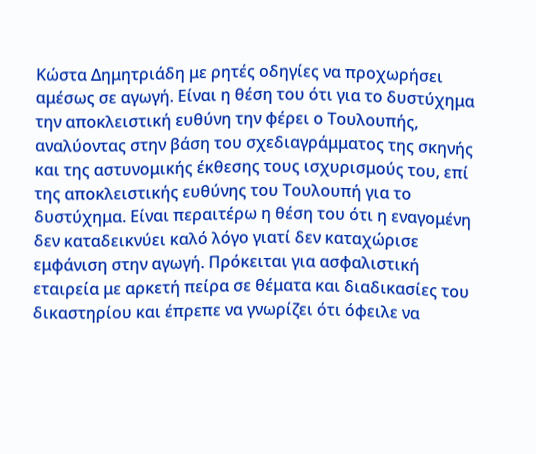Κώστα Δημητριάδη με ρητές οδηγίες να προχωρήσει αμέσως σε αγωγή. Είναι η θέση του ότι για το δυστύχημα την αποκλειστική ευθύνη την φέρει ο Τουλουπής, αναλύοντας στην βάση του σχεδιαγράμματος της σκηνής και της αστυνομικής έκθεσης τους ισχυρισμούς του, επί της αποκλειστικής ευθύνης του Τουλουπή για το δυστύχημα. Είναι περαιτέρω η θέση του ότι η εναγομένη δεν καταδεικνύει καλό λόγο γιατί δεν καταχώρισε εμφάνιση στην αγωγή. Πρόκειται για ασφαλιστική εταιρεία με αρκετή πείρα σε θέματα και διαδικασίες του δικαστηρίου και έπρεπε να γνωρίζει ότι όφειλε να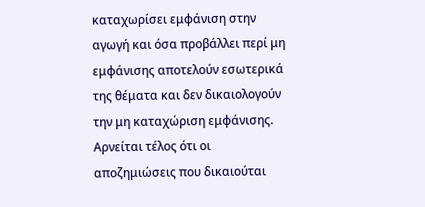καταχωρίσει εμφάνιση στην αγωγή και όσα προβάλλει περί μη εμφάνισης αποτελούν εσωτερικά της θέματα και δεν δικαιολογούν την μη καταχώριση εμφάνισης. Αρνείται τέλος ότι οι αποζημιώσεις που δικαιούται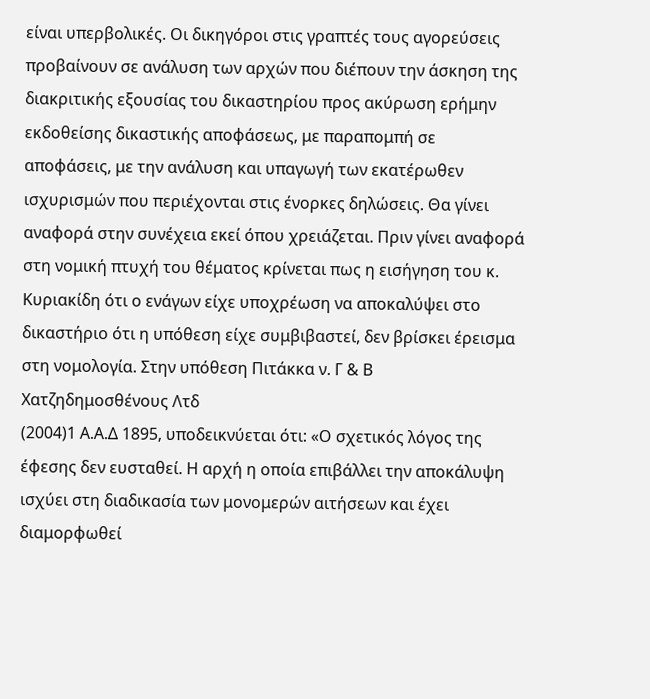είναι υπερβολικές. Οι δικηγόροι στις γραπτές τους αγορεύσεις προβαίνουν σε ανάλυση των αρχών που διέπουν την άσκηση της διακριτικής εξουσίας του δικαστηρίου προς ακύρωση ερήμην εκδοθείσης δικαστικής αποφάσεως, με παραπομπή σε αποφάσεις, με την ανάλυση και υπαγωγή των εκατέρωθεν ισχυρισμών που περιέχονται στις ένορκες δηλώσεις. Θα γίνει αναφορά στην συνέχεια εκεί όπου χρειάζεται. Πριν γίνει αναφορά στη νομική πτυχή του θέματος κρίνεται πως η εισήγηση του κ. Κυριακίδη ότι ο ενάγων είχε υποχρέωση να αποκαλύψει στο δικαστήριο ότι η υπόθεση είχε συμβιβαστεί, δεν βρίσκει έρεισμα στη νομολογία. Στην υπόθεση Πιτάκκα ν. Γ & Β Χατζηδημοσθένους Λτδ
(2004)1 Α.Α.Δ 1895, υποδεικνύεται ότι: «Ο σχετικός λόγος της έφεσης δεν ευσταθεί. Η αρχή η οποία επιβάλλει την αποκάλυψη ισχύει στη διαδικασία των μονομερών αιτήσεων και έχει διαμορφωθεί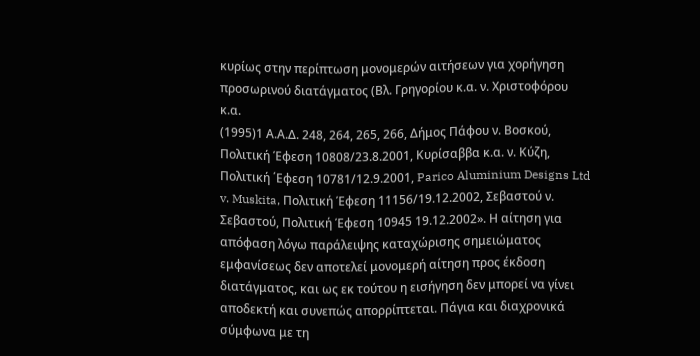κυρίως στην περίπτωση μονομερών αιτήσεων για χορήγηση προσωρινού διατάγματος (Βλ. Γρηγορίου κ.α. ν. Χριστοφόρου κ.α.
(1995)1 Α.Α.Δ. 248, 264, 265, 266, Δήμος Πάφου ν. Βοσκού, Πολιτική Έφεση 10808/23.8.2001, Κυρίσαββα κ.α. ν. Κύζη, Πολιτική ΄Εφεση 10781/12.9.2001, Parico Aluminium Designs Ltd v. Muskita, Πολιτική Έφεση 11156/19.12.2002, Σεβαστού ν. Σεβαστού, Πολιτική Έφεση 10945 19.12.2002». Η αίτηση για απόφαση λόγω παράλειψης καταχώρισης σημειώματος εμφανίσεως δεν αποτελεί μονομερή αίτηση προς έκδοση διατάγματος, και ως εκ τούτου η εισήγηση δεν μπορεί να γίνει αποδεκτή και συνεπώς απορρίπτεται. Πάγια και διαχρονικά σύμφωνα με τη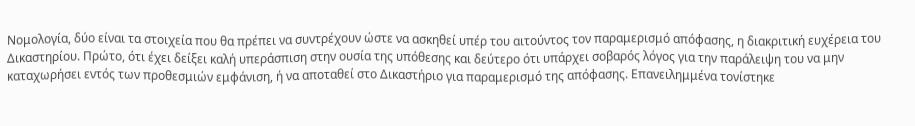Νομολογία, δύο είναι τα στοιχεία που θα πρέπει να συντρέχουν ώστε να ασκηθεί υπέρ του αιτούντος τον παραμερισμό απόφασης, η διακριτική ευχέρεια του Δικαστηρίου. Πρώτο, ότι έχει δείξει καλή υπεράσπιση στην ουσία της υπόθεσης και δεύτερο ότι υπάρχει σοβαρός λόγος για την παράλειψη του να μην καταχωρήσει εντός των προθεσμιών εμφάνιση, ή να αποταθεί στο Δικαστήριο για παραμερισμό της απόφασης. Επανειλημμένα τονίστηκε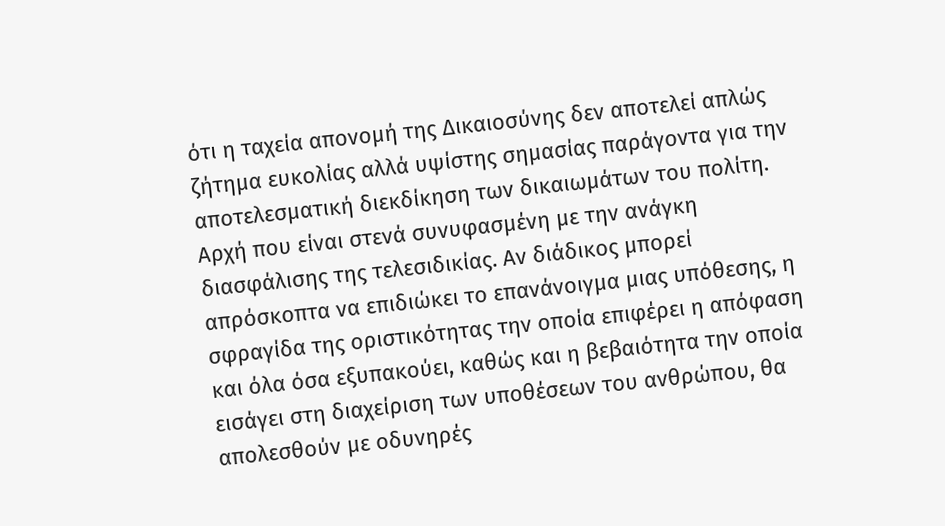ότι η ταχεία απονομή της Δικαιοσύνης δεν αποτελεί απλώς ζήτημα ευκολίας αλλά υψίστης σημασίας παράγοντα για την αποτελεσματική διεκδίκηση των δικαιωμάτων του πολίτη. Αρχή που είναι στενά συνυφασμένη με την ανάγκη διασφάλισης της τελεσιδικίας. Αν διάδικος μπορεί απρόσκοπτα να επιδιώκει το επανάνοιγμα μιας υπόθεσης, η σφραγίδα της οριστικότητας την οποία επιφέρει η απόφαση και όλα όσα εξυπακούει, καθώς και η βεβαιότητα την οποία εισάγει στη διαχείριση των υποθέσεων του ανθρώπου, θα απολεσθούν με οδυνηρές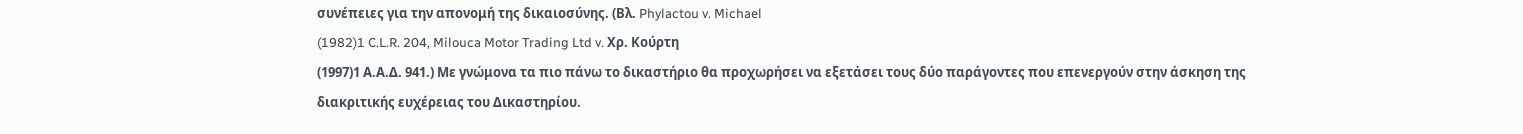συνέπειες για την απονομή της δικαιοσύνης. (Βλ. Phylactou v. Michael
(1982)1 C.L.R. 204, Milouca Motor Trading Ltd v. Χρ. Κούρτη
(1997)1 Α.Α.Δ. 941.) Με γνώμονα τα πιο πάνω το δικαστήριο θα προχωρήσει να εξετάσει τους δύο παράγοντες που επενεργούν στην άσκηση της διακριτικής ευχέρειας του Δικαστηρίου.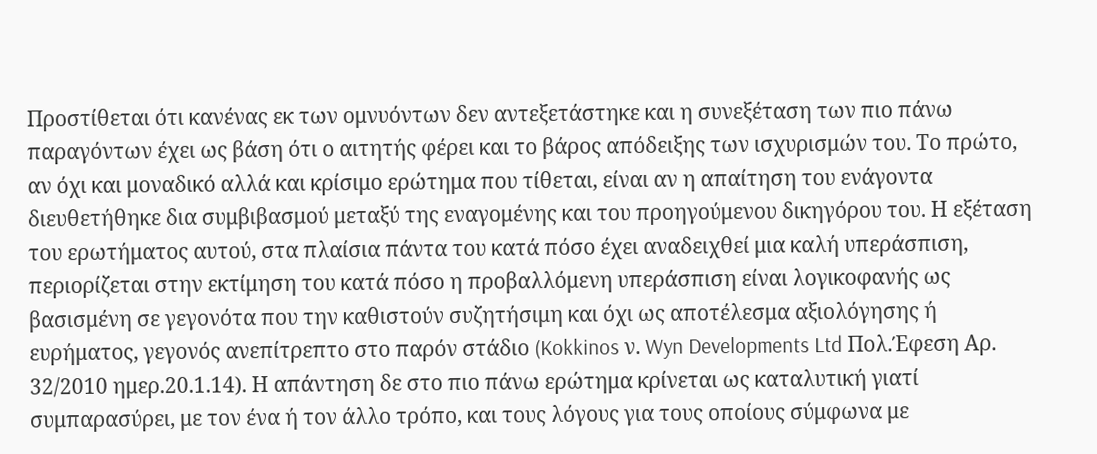Προστίθεται ότι κανένας εκ των ομνυόντων δεν αντεξετάστηκε και η συνεξέταση των πιο πάνω παραγόντων έχει ως βάση ότι ο αιτητής φέρει και το βάρος απόδειξης των ισχυρισμών του. Το πρώτο, αν όχι και μοναδικό αλλά και κρίσιμο ερώτημα που τίθεται, είναι αν η απαίτηση του ενάγοντα διευθετήθηκε δια συμβιβασμού μεταξύ της εναγομένης και του προηγούμενου δικηγόρου του. Η εξέταση του ερωτήματος αυτού, στα πλαίσια πάντα του κατά πόσο έχει αναδειχθεί μια καλή υπεράσπιση, περιορίζεται στην εκτίμηση του κατά πόσο η προβαλλόμενη υπεράσπιση είναι λογικοφανής ως βασισμένη σε γεγονότα που την καθιστούν συζητήσιμη και όχι ως αποτέλεσμα αξιολόγησης ή ευρήματος, γεγονός ανεπίτρεπτο στο παρόν στάδιο (Kokkinos ν. Wyn Developments Ltd Πολ.Έφεση Αρ. 32/2010 ημερ.20.1.14). Η απάντηση δε στο πιο πάνω ερώτημα κρίνεται ως καταλυτική γιατί συμπαρασύρει, με τον ένα ή τον άλλο τρόπο, και τους λόγους για τους οποίους σύμφωνα με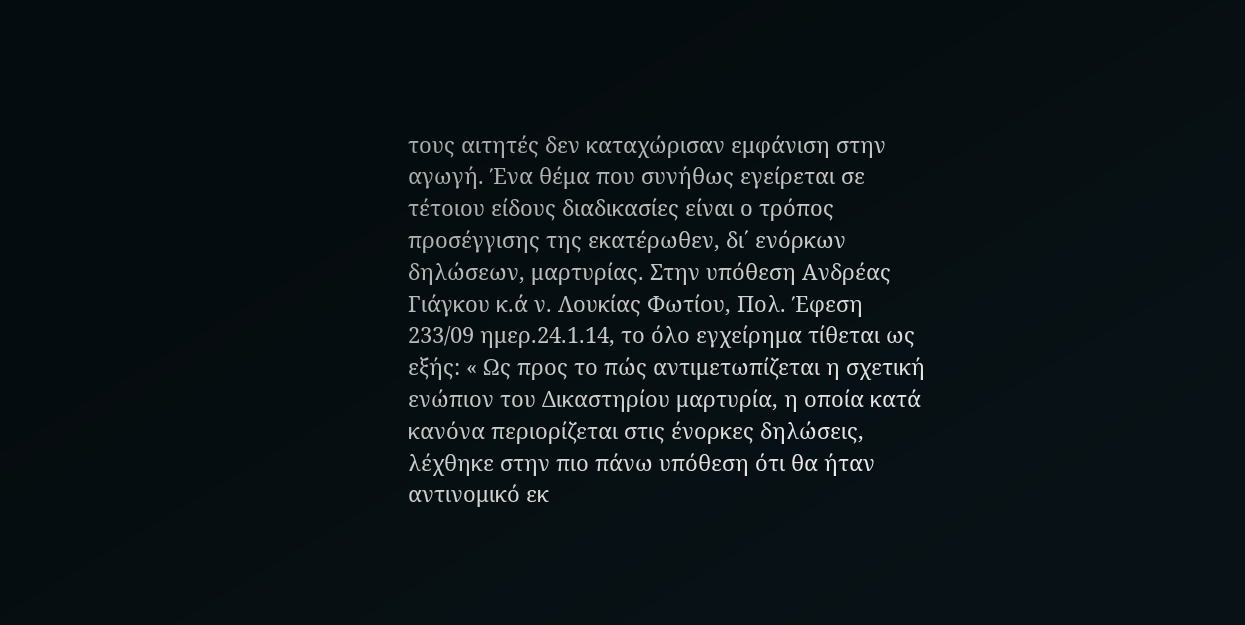τους αιτητές δεν καταχώρισαν εμφάνιση στην αγωγή. Ένα θέμα που συνήθως εγείρεται σε τέτοιου είδους διαδικασίες είναι ο τρόπος προσέγγισης της εκατέρωθεν, δι΄ ενόρκων δηλώσεων, μαρτυρίας. Στην υπόθεση Ανδρέας Γιάγκου κ.ά ν. Λουκίας Φωτίου, Πολ. Έφεση 233/09 ημερ.24.1.14, το όλο εγχείρημα τίθεται ως εξής: « Ως προς το πώς αντιμετωπίζεται η σχετική ενώπιον του Δικαστηρίου μαρτυρία, η οποία κατά κανόνα περιορίζεται στις ένορκες δηλώσεις, λέχθηκε στην πιο πάνω υπόθεση ότι θα ήταν αντινομικό εκ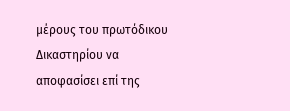μέρους του πρωτόδικου Δικαστηρίου να αποφασίσει επί της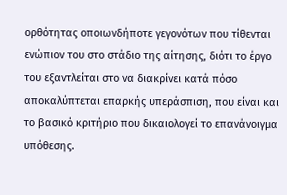ορθότητας οποιωνδήποτε γεγονότων που τίθενται ενώπιον του στο στάδιο της αίτησης, διότι το έργο του εξαντλείται στο να διακρίνει κατά πόσο αποκαλύπτεται επαρκής υπεράσπιση, που είναι και το βασικό κριτήριο που δικαιολογεί το επανάνοιγμα υπόθεσης.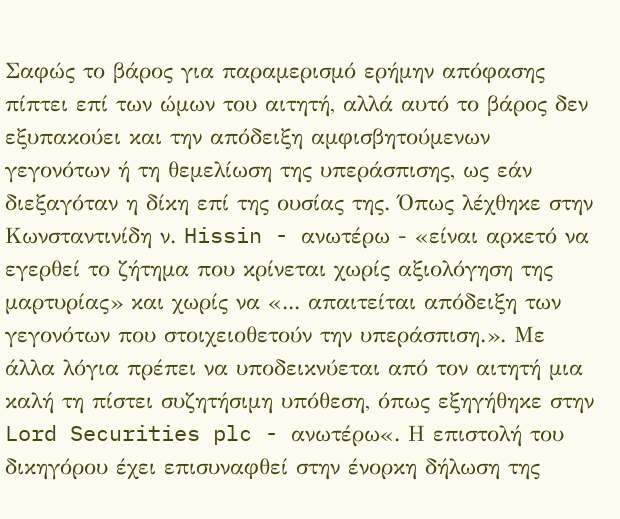Σαφώς το βάρος για παραμερισμό ερήμην απόφασης πίπτει επί των ώμων του αιτητή, αλλά αυτό το βάρος δεν εξυπακούει και την απόδειξη αμφισβητούμενων γεγονότων ή τη θεμελίωση της υπεράσπισης, ως εάν διεξαγόταν η δίκη επί της ουσίας της. Όπως λέχθηκε στην Κωνσταντινίδη ν. Hissin - ανωτέρω - «είναι αρκετό να εγερθεί το ζήτημα που κρίνεται χωρίς αξιολόγηση της μαρτυρίας» και χωρίς να «... απαιτείται απόδειξη των γεγονότων που στοιχειοθετούν την υπεράσπιση.». Με άλλα λόγια πρέπει να υποδεικνύεται από τον αιτητή μια καλή τη πίστει συζητήσιμη υπόθεση, όπως εξηγήθηκε στην Lord Securities plc - ανωτέρω«. Η επιστολή του δικηγόρου έχει επισυναφθεί στην ένορκη δήλωση της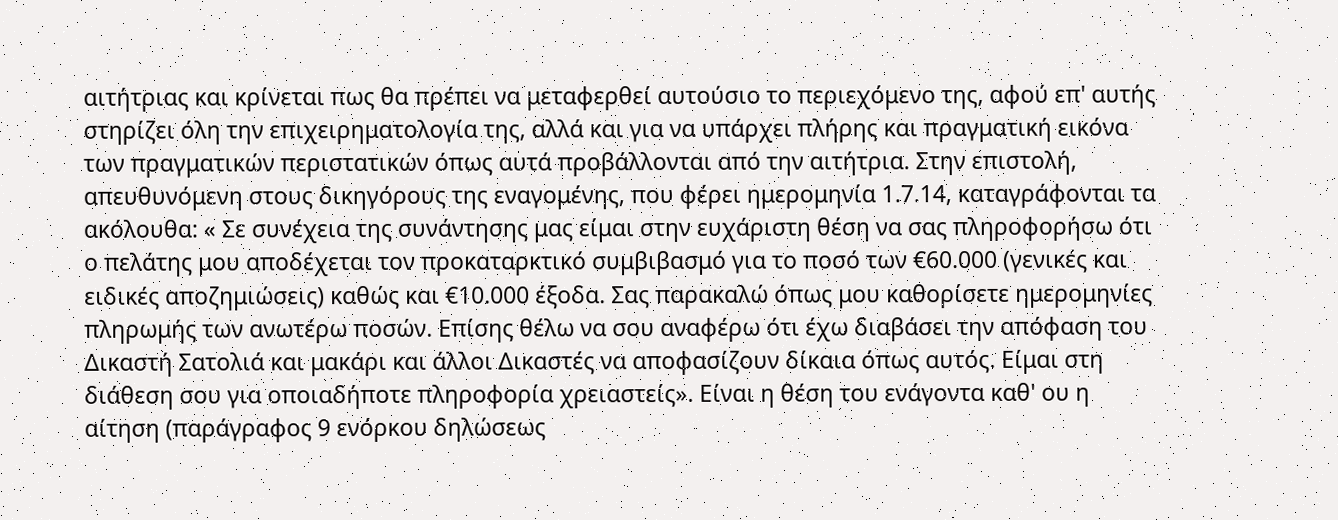αιτήτριας και κρίνεται πως θα πρέπει να μεταφερθεί αυτούσιο το περιεχόμενο της, αφού επ' αυτής στηρίζει όλη την επιχειρηματολογία της, αλλά και για να υπάρχει πλήρης και πραγματική εικόνα των πραγματικών περιστατικών όπως αυτά προβάλλονται από την αιτήτρια. Στην επιστολή, απευθυνόμενη στους δικηγόρους της εναγομένης, που φέρει ημερομηνία 1.7.14, καταγράφονται τα ακόλουθα: « Σε συνέχεια της συνάντησης μας είμαι στην ευχάριστη θέση να σας πληροφορήσω ότι ο πελάτης μου αποδέχεται τον προκαταρκτικό συμβιβασμό για το ποσό των €60.000 (γενικές και ειδικές αποζημιώσεις) καθώς και €10.000 έξοδα. Σας παρακαλώ όπως μου καθορίσετε ημερομηνίες πληρωμής των ανωτέρω ποσών. Επίσης θέλω να σου αναφέρω ότι έχω διαβάσει την απόφαση του Δικαστή Σατολιά και μακάρι και άλλοι Δικαστές να αποφασίζουν δίκαια όπως αυτός. Είμαι στη διάθεση σου για οποιαδήποτε πληροφορία χρειαστείς». Είναι η θέση του ενάγοντα καθ' ου η αίτηση (παράγραφος 9 ενόρκου δηλώσεως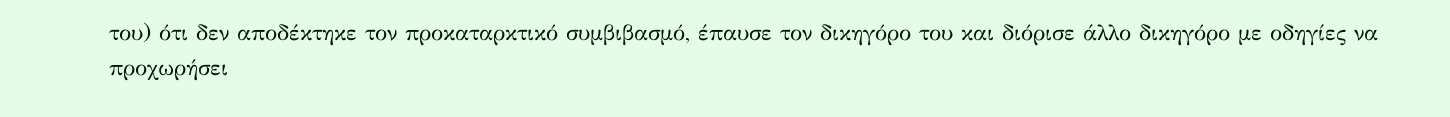του) ότι δεν αποδέκτηκε τον προκαταρκτικό συμβιβασμό, έπαυσε τον δικηγόρο του και διόρισε άλλο δικηγόρο με οδηγίες να προχωρήσει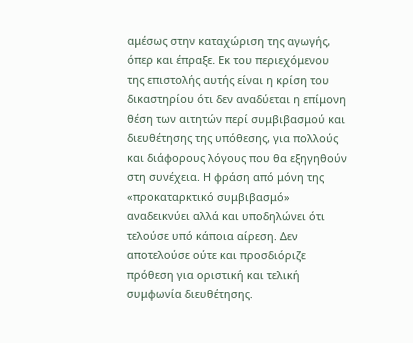αμέσως στην καταχώριση της αγωγής, όπερ και έπραξε. Εκ του περιεχόμενου της επιστολής αυτής είναι η κρίση του δικαστηρίου ότι δεν αναδύεται η επίμονη θέση των αιτητών περί συμβιβασμού και διευθέτησης της υπόθεσης, για πολλούς και διάφορους λόγους που θα εξηγηθούν στη συνέχεια. Η φράση από μόνη της «προκαταρκτικό συμβιβασμό» αναδεικνύει αλλά και υποδηλώνει ότι τελούσε υπό κάποια αίρεση. Δεν αποτελούσε ούτε και προσδιόριζε πρόθεση για οριστική και τελική συμφωνία διευθέτησης.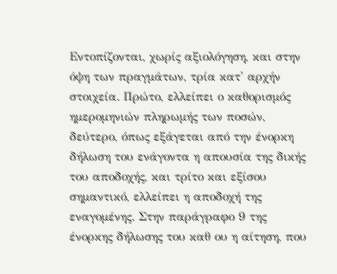Εντοπίζονται, χωρίς αξιολόγηση, και στην όψη των πραγμάτων, τρία κατ' αρχήν στοιχεία. Πρώτο, ελλείπει ο καθορισμός ημερομηνιών πληρωμής των ποσών, δεύτερο, όπως εξάγεται από την ένορκη δήλωση του ενάγοντα η απουσία της δικής του αποδοχής, και τρίτο και εξίσου σημαντικό, ελλείπει η αποδοχή της εναγομένης. Στην παράγραφο 9 της ένορκης δήλωσης του καθ ου η αίτηση, που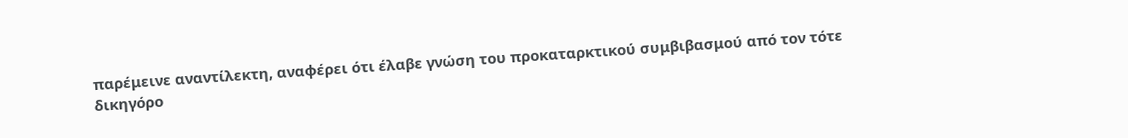παρέμεινε αναντίλεκτη, αναφέρει ότι έλαβε γνώση του προκαταρκτικού συμβιβασμού από τον τότε δικηγόρο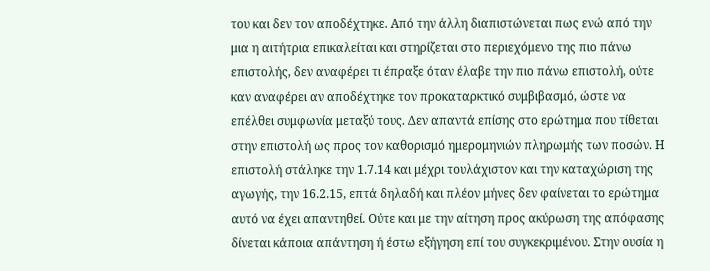του και δεν τον αποδέχτηκε. Από την άλλη διαπιστώνεται πως ενώ από την μια η αιτήτρια επικαλείται και στηρίζεται στο περιεχόμενο της πιο πάνω επιστολής, δεν αναφέρει τι έπραξε όταν έλαβε την πιο πάνω επιστολή, ούτε καν αναφέρει αν αποδέχτηκε τον προκαταρκτικό συμβιβασμό, ώστε να επέλθει συμφωνία μεταξύ τους. Δεν απαντά επίσης στο ερώτημα που τίθεται στην επιστολή ως προς τον καθορισμό ημερομηνιών πληρωμής των ποσών. Η επιστολή στάληκε την 1.7.14 και μέχρι τουλάχιστον και την καταχώριση της αγωγής, την 16.2.15, επτά δηλαδή και πλέον μήνες δεν φαίνεται το ερώτημα αυτό να έχει απαντηθεί. Ούτε και με την αίτηση προς ακύρωση της απόφασης δίνεται κάποια απάντηση ή έστω εξήγηση επί του συγκεκριμένου. Στην ουσία η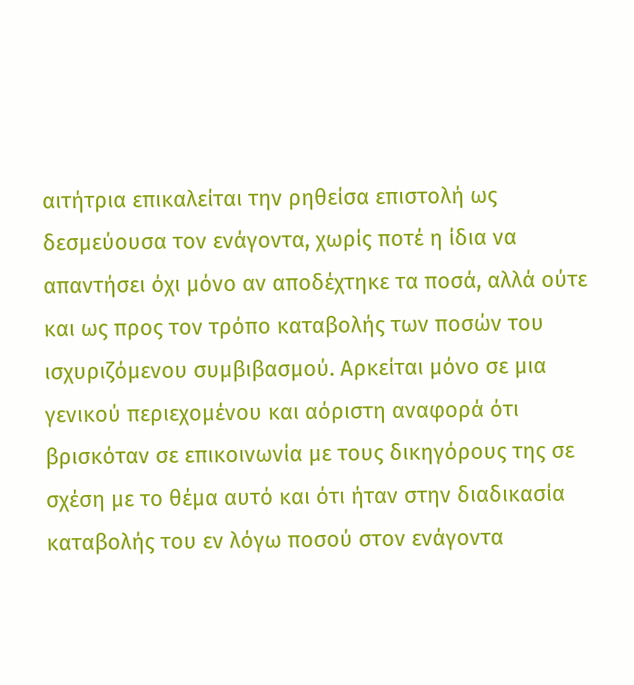αιτήτρια επικαλείται την ρηθείσα επιστολή ως δεσμεύουσα τον ενάγοντα, χωρίς ποτέ η ίδια να απαντήσει όχι μόνο αν αποδέχτηκε τα ποσά, αλλά ούτε και ως προς τον τρόπο καταβολής των ποσών του ισχυριζόμενου συμβιβασμού. Αρκείται μόνο σε μια γενικού περιεχομένου και αόριστη αναφορά ότι βρισκόταν σε επικοινωνία με τους δικηγόρους της σε σχέση με το θέμα αυτό και ότι ήταν στην διαδικασία καταβολής του εν λόγω ποσού στον ενάγοντα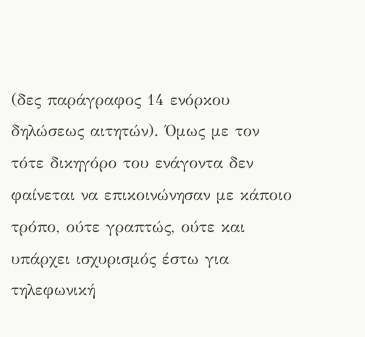(δες παράγραφος 14 ενόρκου δηλώσεως αιτητών). Όμως με τον τότε δικηγόρο του ενάγοντα δεν φαίνεται να επικοινώνησαν με κάποιο τρόπο, ούτε γραπτώς, ούτε και υπάρχει ισχυρισμός έστω για τηλεφωνική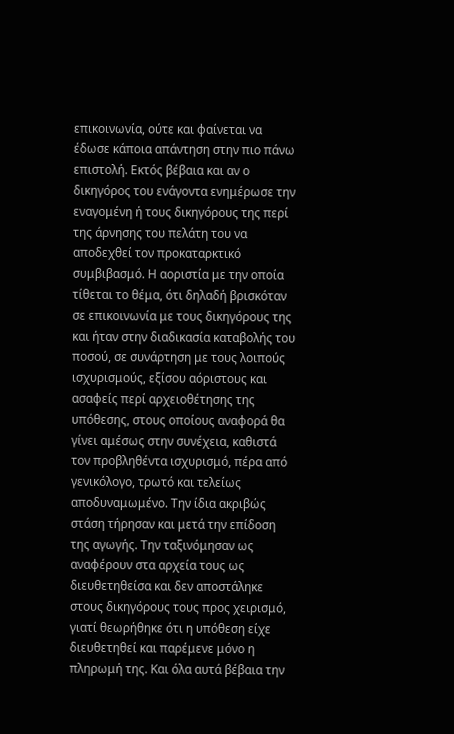επικοινωνία, ούτε και φαίνεται να έδωσε κάποια απάντηση στην πιο πάνω επιστολή. Εκτός βέβαια και αν ο δικηγόρος του ενάγοντα ενημέρωσε την εναγομένη ή τους δικηγόρους της περί της άρνησης του πελάτη του να αποδεχθεί τον προκαταρκτικό συμβιβασμό. Η αοριστία με την οποία τίθεται το θέμα, ότι δηλαδή βρισκόταν σε επικοινωνία με τους δικηγόρους της και ήταν στην διαδικασία καταβολής του ποσού, σε συνάρτηση με τους λοιπούς ισχυρισμούς, εξίσου αόριστους και ασαφείς περί αρχειοθέτησης της υπόθεσης, στους οποίους αναφορά θα γίνει αμέσως στην συνέχεια, καθιστά τον προβληθέντα ισχυρισμό, πέρα από γενικόλογο, τρωτό και τελείως αποδυναμωμένο. Την ίδια ακριβώς στάση τήρησαν και μετά την επίδοση της αγωγής. Την ταξινόμησαν ως αναφέρουν στα αρχεία τους ως διευθετηθείσα και δεν αποστάληκε στους δικηγόρους τους προς χειρισμό, γιατί θεωρήθηκε ότι η υπόθεση είχε διευθετηθεί και παρέμενε μόνο η πληρωμή της. Και όλα αυτά βέβαια την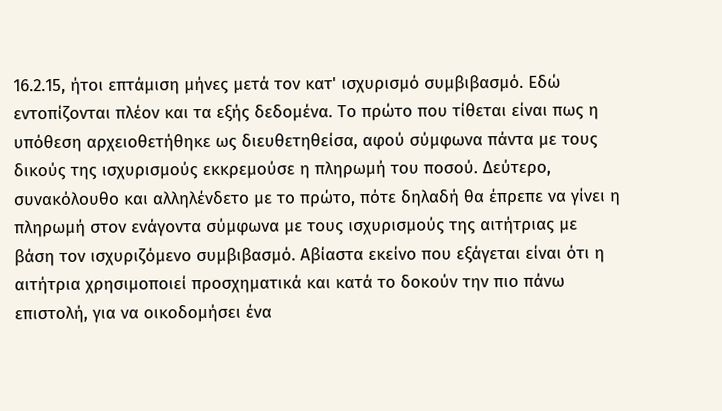16.2.15, ήτοι επτάμιση μήνες μετά τον κατ' ισχυρισμό συμβιβασμό. Εδώ εντοπίζονται πλέον και τα εξής δεδομένα. Το πρώτο που τίθεται είναι πως η υπόθεση αρχειοθετήθηκε ως διευθετηθείσα, αφού σύμφωνα πάντα με τους δικούς της ισχυρισμούς εκκρεμούσε η πληρωμή του ποσού. Δεύτερο, συνακόλουθο και αλληλένδετο με το πρώτο, πότε δηλαδή θα έπρεπε να γίνει η πληρωμή στον ενάγοντα σύμφωνα με τους ισχυρισμούς της αιτήτριας με βάση τον ισχυριζόμενο συμβιβασμό. Αβίαστα εκείνο που εξάγεται είναι ότι η αιτήτρια χρησιμοποιεί προσχηματικά και κατά το δοκούν την πιο πάνω επιστολή, για να οικοδομήσει ένα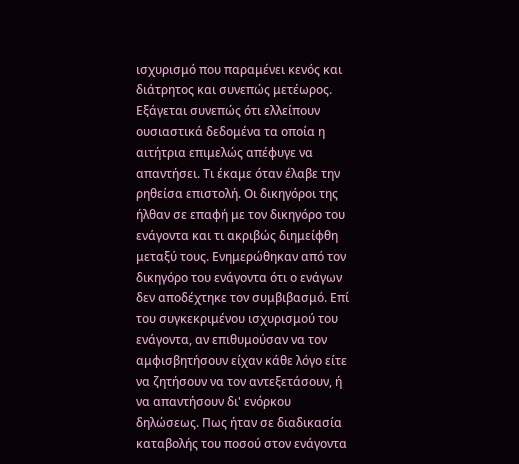ισχυρισμό που παραμένει κενός και διάτρητος και συνεπώς μετέωρος. Εξάγεται συνεπώς ότι ελλείπουν ουσιαστικά δεδομένα τα οποία η αιτήτρια επιμελώς απέφυγε να απαντήσει. Τι έκαμε όταν έλαβε την ρηθείσα επιστολή. Οι δικηγόροι της ήλθαν σε επαφή με τον δικηγόρο του ενάγοντα και τι ακριβώς διημείφθη μεταξύ τους. Ενημερώθηκαν από τον δικηγόρο του ενάγοντα ότι ο ενάγων δεν αποδέχτηκε τον συμβιβασμό. Επί του συγκεκριμένου ισχυρισμού του ενάγοντα, αν επιθυμούσαν να τον αμφισβητήσουν είχαν κάθε λόγο είτε να ζητήσουν να τον αντεξετάσουν, ή να απαντήσουν δι' ενόρκου δηλώσεως. Πως ήταν σε διαδικασία καταβολής του ποσού στον ενάγοντα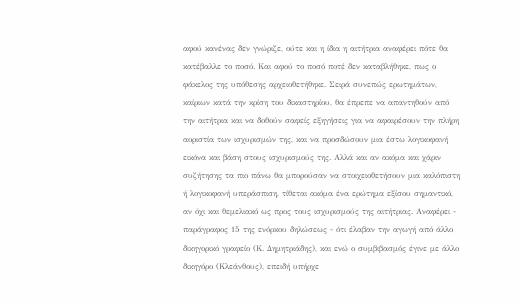αφού κανένας δεν γνώριζε, ούτε και η ίδια η αιτήτρια αναφέρει πότε θα κατέβαλλε το ποσό. Και αφού το ποσό ποτέ δεν καταβλήθηκε, πως ο φάκελος της υπόθεσης αρχειοθετήθηκε. Σειρά συνεπώς ερωτημάτων, καίριων κατά την κρίση του δικαστηρίου, θα έπρεπε να απαντηθούν από την αιτήτρια και να δοθούν σαφείς εξηγήσεις για να αφαιρέσουν την πλήρη αοριστία των ισχυρισμών της, και να προσδώσουν μια έστω λογικοφανή εικόνα και βάση στους ισχυρισμούς της. Αλλά και αν ακόμα και χάριν συζήτησης τα πιο πάνω θα μπορούσαν να στοιχειοθετήσουν μια καλόπιστη ή λογικοφανή υπεράσπιση, τίθεται ακόμα ένα ερώτημα εξίσου σημαντικό, αν όχι και θεμελιακό ως προς τους ισχυρισμούς της αιτήτριας. Αναφέρει - παράγραφος 15 της ενόρκου δηλώσεως - ότι έλαβαν την αγωγή από άλλο δικηγορικό γραφείο (Κ. Δημητριάδης), και ενώ ο συμβιβασμός έγινε με άλλο δικηγόρο (Κλεάνθους), επειδή υπήρχε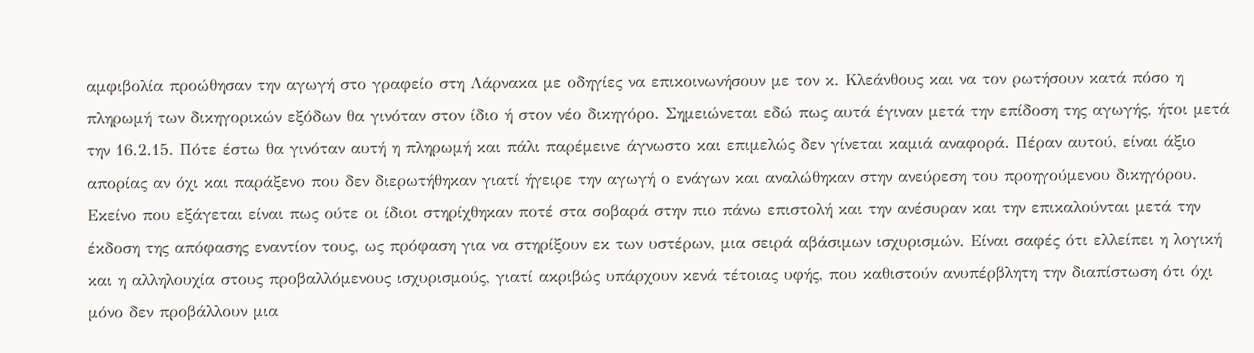αμφιβολία προώθησαν την αγωγή στο γραφείο στη Λάρνακα με οδηγίες να επικοινωνήσουν με τον κ. Κλεάνθους και να τον ρωτήσουν κατά πόσο η πληρωμή των δικηγορικών εξόδων θα γινόταν στον ίδιο ή στον νέο δικηγόρο. Σημειώνεται εδώ πως αυτά έγιναν μετά την επίδοση της αγωγής, ήτοι μετά την 16.2.15. Πότε έστω θα γινόταν αυτή η πληρωμή και πάλι παρέμεινε άγνωστο και επιμελώς δεν γίνεται καμιά αναφορά. Πέραν αυτού, είναι άξιο απορίας αν όχι και παράξενο που δεν διερωτήθηκαν γιατί ήγειρε την αγωγή ο ενάγων και αναλώθηκαν στην ανεύρεση του προηγούμενου δικηγόρου. Εκείνο που εξάγεται είναι πως ούτε οι ίδιοι στηρίχθηκαν ποτέ στα σοβαρά στην πιο πάνω επιστολή και την ανέσυραν και την επικαλούνται μετά την έκδοση της απόφασης εναντίον τους, ως πρόφαση για να στηρίξουν εκ των υστέρων, μια σειρά αβάσιμων ισχυρισμών. Είναι σαφές ότι ελλείπει η λογική και η αλληλουχία στους προβαλλόμενους ισχυρισμούς, γιατί ακριβώς υπάρχουν κενά τέτοιας υφής, που καθιστούν ανυπέρβλητη την διαπίστωση ότι όχι μόνο δεν προβάλλουν μια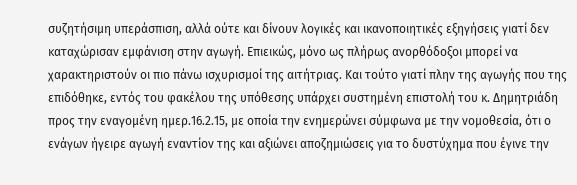συζητήσιμη υπεράσπιση, αλλά ούτε και δίνουν λογικές και ικανοποιητικές εξηγήσεις γιατί δεν καταχώρισαν εμφάνιση στην αγωγή. Επιεικώς, μόνο ως πλήρως ανορθόδοξοι μπορεί να χαρακτηριστούν οι πιο πάνω ισχυρισμοί της αιτήτριας. Και τούτο γιατί πλην της αγωγής που της επιδόθηκε, εντός του φακέλου της υπόθεσης υπάρχει συστημένη επιστολή του κ. Δημητριάδη προς την εναγομένη ημερ.16.2.15, με οποία την ενημερώνει σύμφωνα με την νομοθεσία, ότι ο ενάγων ήγειρε αγωγή εναντίον της και αξιώνει αποζημιώσεις για το δυστύχημα που έγινε την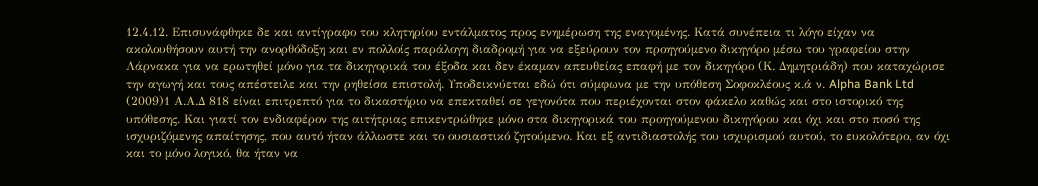12.4.12. Επισυνάφθηκε δε και αντίγραφο του κλητηρίου εντάλματος προς ενημέρωση της εναγομένης. Κατά συνέπεια τι λόγο είχαν να ακολουθήσουν αυτή την ανορθόδοξη και εν πολλοίς παράλογη διαδρομή για να εξεύρουν τον προηγούμενο δικηγόρο μέσω του γραφείου στην Λάρνακα για να ερωτηθεί μόνο για τα δικηγορικά του έξοδα και δεν έκαμαν απευθείας επαφή με τον δικηγόρο (Κ. Δημητριάδη) που καταχώρισε την αγωγή και τους απέστειλε και την ρηθείσα επιστολή. Υποδεικνύεται εδώ ότι σύμφωνα με την υπόθεση Σοφοκλέους κ.ά ν. Alpha Bank Ltd
(2009)1 Α.Α.Δ 818 είναι επιτρεπτό για το δικαστήριο να επεκταθεί σε γεγονότα που περιέχονται στον φάκελο καθώς και στο ιστορικό της υπόθεσης. Και γιατί τον ενδιαφέρον της αιτήτριας επικεντρώθηκε μόνο στα δικηγορικά του προηγούμενου δικηγόρου και όχι και στο ποσό της ισχυριζόμενης απαίτησης, που αυτό ήταν άλλωστε και το ουσιαστικό ζητούμενο. Και εξ αντιδιαστολής του ισχυρισμού αυτού, το ευκολότερο, αν όχι και το μόνο λογικό, θα ήταν να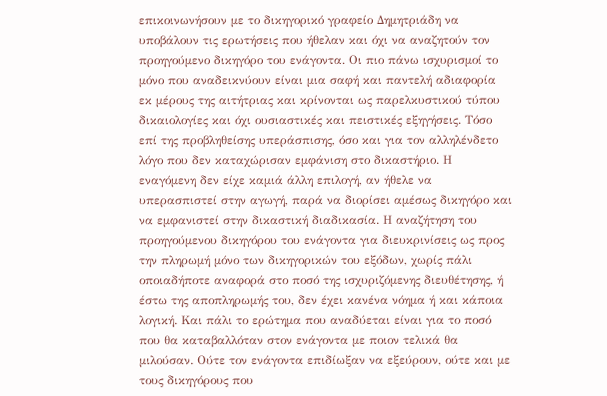επικοινωνήσουν με το δικηγορικό γραφείο Δημητριάδη να υποβάλουν τις ερωτήσεις που ήθελαν και όχι να αναζητούν τον προηγούμενο δικηγόρο του ενάγοντα. Οι πιο πάνω ισχυρισμοί το μόνο που αναδεικνύουν είναι μια σαφή και παντελή αδιαφορία εκ μέρους της αιτήτριας και κρίνονται ως παρελκυστικού τύπου δικαιολογίες και όχι ουσιαστικές και πειστικές εξηγήσεις. Τόσο επί της προβληθείσης υπεράσπισης, όσο και για τον αλληλένδετο λόγο που δεν καταχώρισαν εμφάνιση στο δικαστήριο. Η εναγόμενη δεν είχε καμιά άλλη επιλογή, αν ήθελε να υπερασπιστεί στην αγωγή, παρά να διορίσει αμέσως δικηγόρο και να εμφανιστεί στην δικαστική διαδικασία. Η αναζήτηση του προηγούμενου δικηγόρου του ενάγοντα για διευκρινίσεις ως προς την πληρωμή μόνο των δικηγορικών του εξόδων, χωρίς πάλι οποιαδήποτε αναφορά στο ποσό της ισχυριζόμενης διευθέτησης, ή έστω της αποπληρωμής του, δεν έχει κανένα νόημα ή και κάποια λογική. Και πάλι το ερώτημα που αναδύεται είναι για το ποσό που θα καταβαλλόταν στον ενάγοντα με ποιον τελικά θα μιλούσαν. Ούτε τον ενάγοντα επιδίωξαν να εξεύρουν, ούτε και με τους δικηγόρους που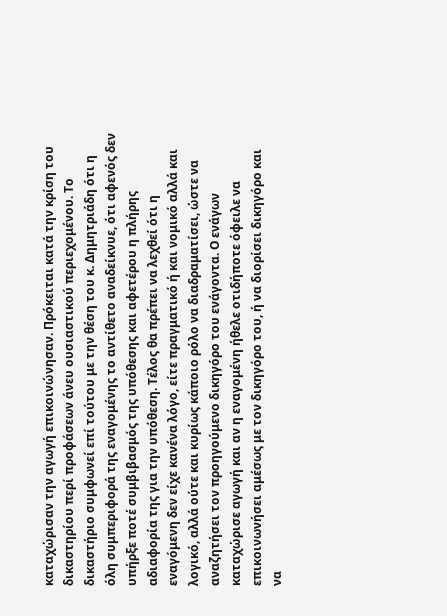καταχώρισαν την αγωγή επικοινώνησαν. Πρόκειται κατά την κρίση του δικαστηρίου περί προφάσεων άνευ ουσιαστικού περιεχομένου. Το δικαστήριο συμφωνεί επί τούτου με την θέση του κ. Δημητριάδη ότι η όλη συμπεριφορά της εναγομένης το αντίθετο αναδείκνυε, ότι αφενός δεν υπήρξε ποτέ συμβιβασμός της υπόθεσης και αφετέρου η πλήρης αδιαφορία της για την υπόθεση. Τέλος θα πρέπει να λεχθεί ότι η εναγόμενη δεν είχε κανένα λόγο, είτε πραγματικό ή και νομικό αλλά και λογικό, αλλά ούτε και κυρίως κάποιο ρόλο να διαδραματίσει, ώστε να αναζητήσει τον προηγούμενο δικηγόρο του ενάγοντα. Ο ενάγων καταχώρισε αγωγή και αν η εναγομένη ήθελε οτιδήποτε όφειλε να επικοινωνήσει αμέσως με τον δικηγόρο του, ή να διορίσει δικηγόρο και να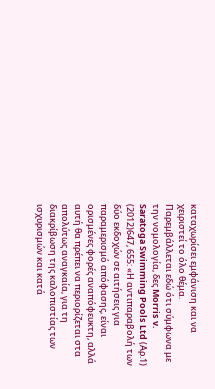καταχωρίσει εμφάνιση και να χειριστεί το όλο θέμα. Παρεμβάλλεται εδώ ότι σύμφωνα με την νομολογία, δες Morris v. Saratoga Swimming Pools Ltd (Αρ.1)
(2012)647, 655: «Η αντιπαραβολή των δύο εκδοχών σε αιτήσεις για παραμερισμό απόφασης, είναι ορισμένες φορές αναπόφευκτη, αλλά αυτή θα πρέπει να περιορίζεται στα απολύτως αναγκαία, για τη διακρίβωση της καλοπιστίας των ισχυρισμών και κατά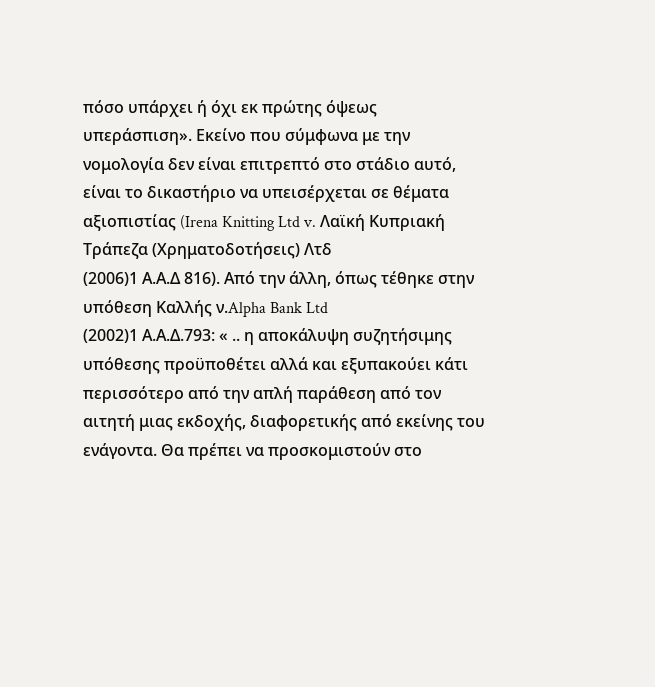πόσο υπάρχει ή όχι εκ πρώτης όψεως υπεράσπιση». Εκείνο που σύμφωνα με την νομολογία δεν είναι επιτρεπτό στο στάδιο αυτό, είναι το δικαστήριο να υπεισέρχεται σε θέματα αξιοπιστίας (Irena Knitting Ltd v. Λαϊκή Κυπριακή Τράπεζα (Χρηματοδοτήσεις) Λτδ
(2006)1 Α.Α.Δ 816). Από την άλλη, όπως τέθηκε στην υπόθεση Καλλής ν.Alpha Bank Ltd
(2002)1 Α.Α.Δ.793: « .. η αποκάλυψη συζητήσιμης υπόθεσης προϋποθέτει αλλά και εξυπακούει κάτι περισσότερο από την απλή παράθεση από τον αιτητή μιας εκδοχής, διαφορετικής από εκείνης του ενάγοντα. Θα πρέπει να προσκομιστούν στο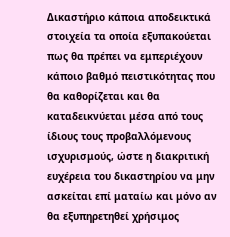Δικαστήριο κάποια αποδεικτικά στοιχεία τα οποία εξυπακούεται πως θα πρέπει να εμπεριέχουν κάποιο βαθμό πειστικότητας που θα καθορίζεται και θα καταδεικνύεται μέσα από τους ίδιους τους προβαλλόμενους ισχυρισμούς, ώστε η διακριτική ευχέρεια του δικαστηρίου να μην ασκείται επί ματαίω και μόνο αν θα εξυπηρετηθεί χρήσιμος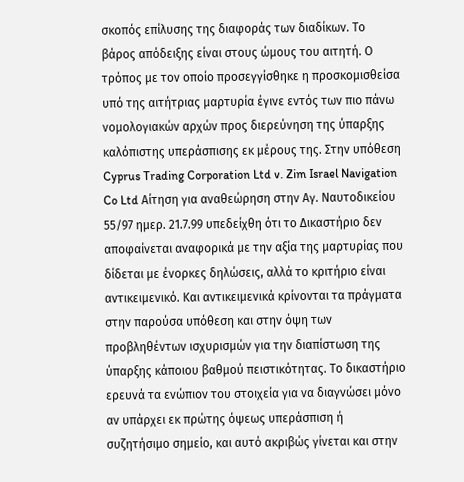σκοπός επίλυσης της διαφοράς των διαδίκων. Το βάρος απόδειξης είναι στους ώμους του αιτητή. Ο τρόπος με τον οποίο προσεγγίσθηκε η προσκομισθείσα υπό της αιτήτριας μαρτυρία έγινε εντός των πιο πάνω νομολογιακών αρχών προς διερεύνηση της ύπαρξης καλόπιστης υπεράσπισης εκ μέρους της. Στην υπόθεση Cyprus Trading Corporation Ltd v. Zim Israel Navigation Co Ltd Αίτηση για αναθεώρηση στην Αγ. Ναυτοδικείου 55/97 ημερ. 21.7.99 υπεδείχθη ότι το Δικαστήριο δεν αποφαίνεται αναφορικά με την αξία της μαρτυρίας που δίδεται με ένορκες δηλώσεις, αλλά το κριτήριο είναι αντικειμενικό. Και αντικειμενικά κρίνονται τα πράγματα στην παρούσα υπόθεση και στην όψη των προβληθέντων ισχυρισμών για την διαπίστωση της ύπαρξης κάποιου βαθμού πειστικότητας. Το δικαστήριο ερευνά τα ενώπιον του στοιχεία για να διαγνώσει μόνο αν υπάρχει εκ πρώτης όψεως υπεράσπιση ή συζητήσιμο σημείο, και αυτό ακριβώς γίνεται και στην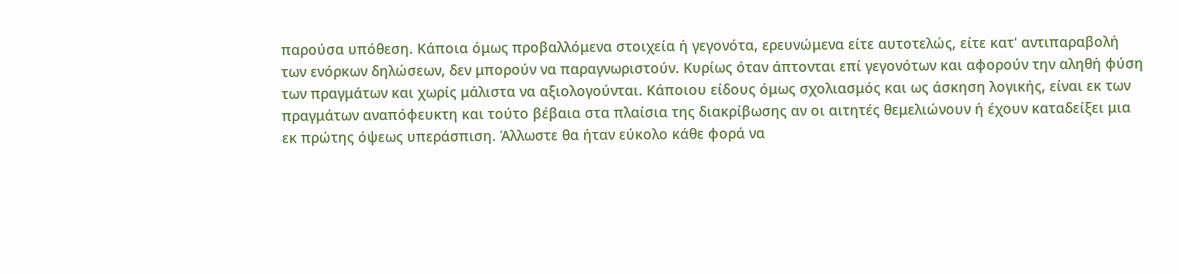παρούσα υπόθεση. Κάποια όμως προβαλλόμενα στοιχεία ή γεγονότα, ερευνώμενα είτε αυτοτελώς, είτε κατ' αντιπαραβολή των ενόρκων δηλώσεων, δεν μπορούν να παραγνωριστούν. Κυρίως όταν άπτονται επί γεγονότων και αφορούν την αληθή φύση των πραγμάτων και χωρίς μάλιστα να αξιολογούνται. Κάποιου είδους όμως σχολιασμός και ως άσκηση λογικής, είναι εκ των πραγμάτων αναπόφευκτη και τούτο βέβαια στα πλαίσια της διακρίβωσης αν οι αιτητές θεμελιώνουν ή έχουν καταδείξει μια εκ πρώτης όψεως υπεράσπιση. Άλλωστε θα ήταν εύκολο κάθε φορά να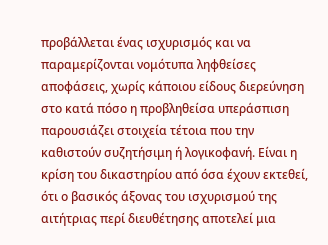προβάλλεται ένας ισχυρισμός και να παραμερίζονται νομότυπα ληφθείσες αποφάσεις, χωρίς κάποιου είδους διερεύνηση στο κατά πόσο η προβληθείσα υπεράσπιση παρουσιάζει στοιχεία τέτοια που την καθιστούν συζητήσιμη ή λογικοφανή. Είναι η κρίση του δικαστηρίου από όσα έχουν εκτεθεί, ότι ο βασικός άξονας του ισχυρισμού της αιτήτριας περί διευθέτησης αποτελεί μια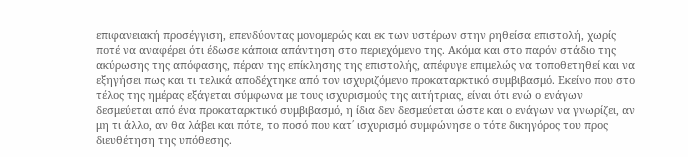επιφανειακή προσέγγιση, επενδύοντας μονομερώς και εκ των υστέρων στην ρηθείσα επιστολή, χωρίς ποτέ να αναφέρει ότι έδωσε κάποια απάντηση στο περιεχόμενο της. Ακόμα και στο παρόν στάδιο της ακύρωσης της απόφασης, πέραν της επίκλησης της επιστολής, απέφυγε επιμελώς να τοποθετηθεί και να εξηγήσει πως και τι τελικά αποδέχτηκε από τον ισχυριζόμενο προκαταρκτικό συμβιβασμό. Εκείνο που στο τέλος της ημέρας εξάγεται σύμφωνα με τους ισχυρισμούς της αιτήτριας, είναι ότι ενώ ο ενάγων δεσμεύεται από ένα προκαταρκτικό συμβιβασμό, η ίδια δεν δεσμεύεται ώστε και ο ενάγων να γνωρίζει, αν μη τι άλλο, αν θα λάβει και πότε, το ποσό που κατ΄ ισχυρισμό συμφώνησε ο τότε δικηγόρος του προς διευθέτηση της υπόθεσης.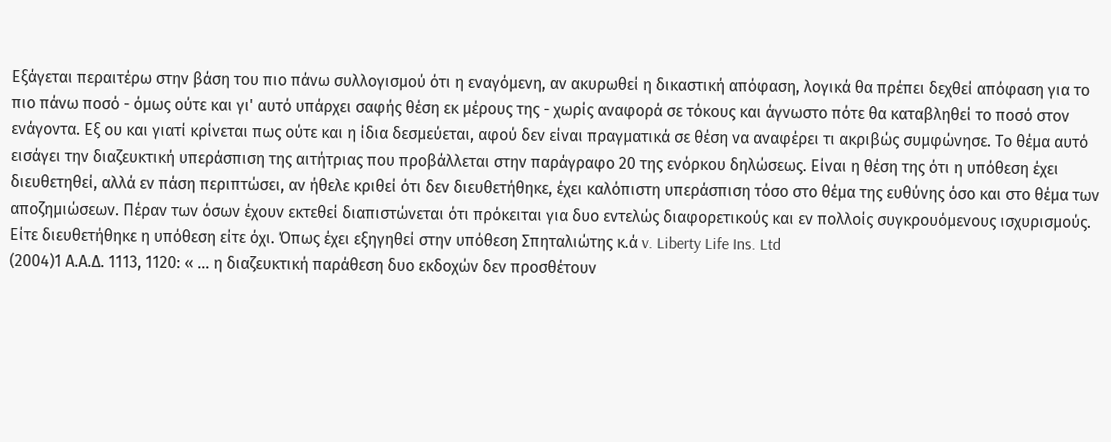Εξάγεται περαιτέρω στην βάση του πιο πάνω συλλογισμού ότι η εναγόμενη, αν ακυρωθεί η δικαστική απόφαση, λογικά θα πρέπει δεχθεί απόφαση για το πιο πάνω ποσό - όμως ούτε και γι' αυτό υπάρχει σαφής θέση εκ μέρους της - χωρίς αναφορά σε τόκους και άγνωστο πότε θα καταβληθεί το ποσό στον ενάγοντα. Εξ ου και γιατί κρίνεται πως ούτε και η ίδια δεσμεύεται, αφού δεν είναι πραγματικά σε θέση να αναφέρει τι ακριβώς συμφώνησε. Το θέμα αυτό εισάγει την διαζευκτική υπεράσπιση της αιτήτριας που προβάλλεται στην παράγραφο 20 της ενόρκου δηλώσεως. Είναι η θέση της ότι η υπόθεση έχει διευθετηθεί, αλλά εν πάση περιπτώσει, αν ήθελε κριθεί ότι δεν διευθετήθηκε, έχει καλόπιστη υπεράσπιση τόσο στο θέμα της ευθύνης όσο και στο θέμα των αποζημιώσεων. Πέραν των όσων έχουν εκτεθεί διαπιστώνεται ότι πρόκειται για δυο εντελώς διαφορετικούς και εν πολλοίς συγκρουόμενους ισχυρισμούς. Είτε διευθετήθηκε η υπόθεση είτε όχι. Όπως έχει εξηγηθεί στην υπόθεση Σπηταλιώτης κ.ά v. Liberty Life Ins. Ltd
(2004)1 Α.Α.Δ. 1113, 1120: « ... η διαζευκτική παράθεση δυο εκδοχών δεν προσθέτουν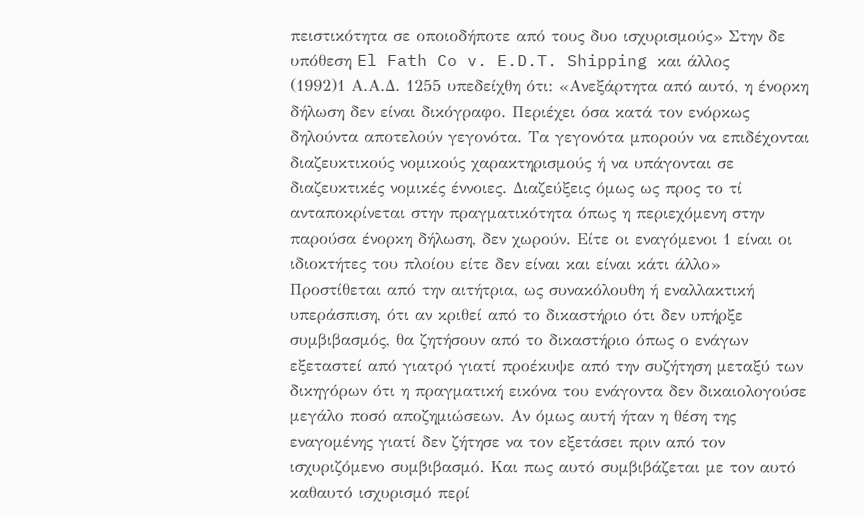πειστικότητα σε οποιοδήποτε από τους δυο ισχυρισμούς» Στην δε υπόθεση El Fath Co v. E.D.T. Shipping και άλλος
(1992)1 Α.Α.Δ. 1255 υπεδείχθη ότι: «Ανεξάρτητα από αυτό, η ένορκη δήλωση δεν είναι δικόγραφο. Περιέχει όσα κατά τον ενόρκως δηλούντα αποτελούν γεγονότα. Τα γεγονότα μπορούν να επιδέχονται διαζευκτικούς νομικούς χαρακτηρισμούς ή να υπάγονται σε διαζευκτικές νομικές έννοιες. Διαζεύξεις όμως ως προς το τί ανταποκρίνεται στην πραγματικότητα όπως η περιεχόμενη στην παρούσα ένορκη δήλωση, δεν χωρούν. Είτε οι εναγόμενοι 1 είναι οι ιδιοκτήτες του πλοίου είτε δεν είναι και είναι κάτι άλλο» Προστίθεται από την αιτήτρια, ως συνακόλουθη ή εναλλακτική υπεράσπιση, ότι αν κριθεί από το δικαστήριο ότι δεν υπήρξε συμβιβασμός, θα ζητήσουν από το δικαστήριο όπως ο ενάγων εξεταστεί από γιατρό γιατί προέκυψε από την συζήτηση μεταξύ των δικηγόρων ότι η πραγματική εικόνα του ενάγοντα δεν δικαιολογούσε μεγάλο ποσό αποζημιώσεων. Αν όμως αυτή ήταν η θέση της εναγομένης γιατί δεν ζήτησε να τον εξετάσει πριν από τον ισχυριζόμενο συμβιβασμό. Και πως αυτό συμβιβάζεται με τον αυτό καθαυτό ισχυρισμό περί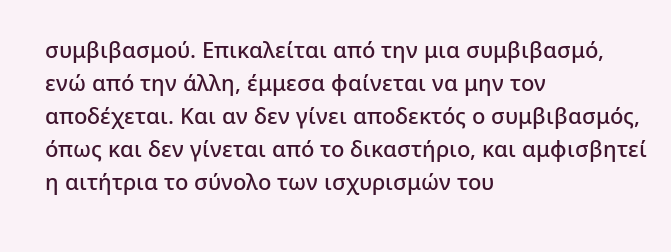συμβιβασμού. Επικαλείται από την μια συμβιβασμό, ενώ από την άλλη, έμμεσα φαίνεται να μην τον αποδέχεται. Και αν δεν γίνει αποδεκτός ο συμβιβασμός, όπως και δεν γίνεται από το δικαστήριο, και αμφισβητεί η αιτήτρια το σύνολο των ισχυρισμών του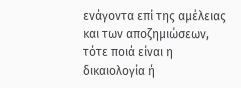ενάγοντα επί της αμέλειας και των αποζημιώσεων, τότε ποιά είναι η δικαιολογία ή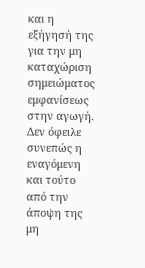και η εξήγησή της για την μη καταχώριση σημειώματος εμφανίσεως στην αγωγή. Δεν όφειλε συνεπώς η εναγόμενη και τούτο από την άποψη της μη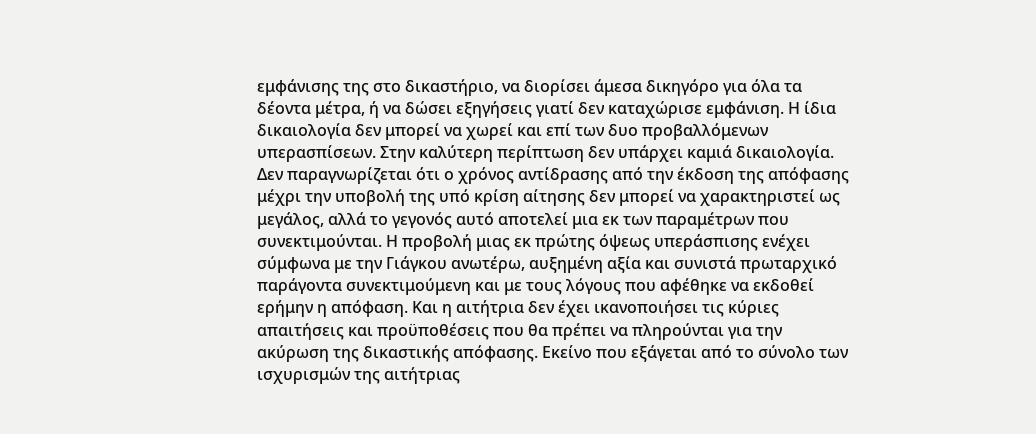εμφάνισης της στο δικαστήριο, να διορίσει άμεσα δικηγόρο για όλα τα δέοντα μέτρα, ή να δώσει εξηγήσεις γιατί δεν καταχώρισε εμφάνιση. Η ίδια δικαιολογία δεν μπορεί να χωρεί και επί των δυο προβαλλόμενων υπερασπίσεων. Στην καλύτερη περίπτωση δεν υπάρχει καμιά δικαιολογία. Δεν παραγνωρίζεται ότι ο χρόνος αντίδρασης από την έκδοση της απόφασης μέχρι την υποβολή της υπό κρίση αίτησης δεν μπορεί να χαρακτηριστεί ως μεγάλος, αλλά το γεγονός αυτό αποτελεί μια εκ των παραμέτρων που συνεκτιμούνται. Η προβολή μιας εκ πρώτης όψεως υπεράσπισης ενέχει σύμφωνα με την Γιάγκου ανωτέρω, αυξημένη αξία και συνιστά πρωταρχικό παράγοντα συνεκτιμούμενη και με τους λόγους που αφέθηκε να εκδοθεί ερήμην η απόφαση. Και η αιτήτρια δεν έχει ικανοποιήσει τις κύριες απαιτήσεις και προϋποθέσεις που θα πρέπει να πληρούνται για την ακύρωση της δικαστικής απόφασης. Εκείνο που εξάγεται από το σύνολο των ισχυρισμών της αιτήτριας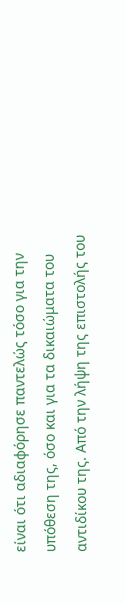είναι ότι αδιαφόρησε παντελώς τόσο για την υπόθεση της, όσο και για τα δικαιώματα του αντιδίκου της. Από την λήψη της επιστολής του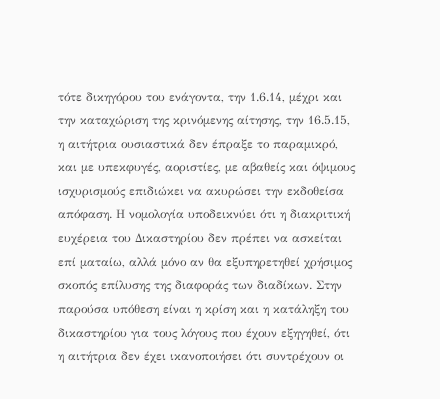τότε δικηγόρου του ενάγοντα, την 1.6.14, μέχρι και την καταχώριση της κρινόμενης αίτησης, την 16.5.15, η αιτήτρια ουσιαστικά δεν έπραξε το παραμικρό, και με υπεκφυγές, αοριστίες, με αβαθείς και όψιμους ισχυρισμούς επιδιώκει να ακυρώσει την εκδοθείσα απόφαση. Η νομολογία υποδεικνύει ότι η διακριτική ευχέρεια του Δικαστηρίου δεν πρέπει να ασκείται επί ματαίω, αλλά μόνο αν θα εξυπηρετηθεί χρήσιμος σκοπός επίλυσης της διαφοράς των διαδίκων. Στην παρούσα υπόθεση είναι η κρίση και η κατάληξη του δικαστηρίου για τους λόγους που έχουν εξηγηθεί, ότι η αιτήτρια δεν έχει ικανοποιήσει ότι συντρέχουν οι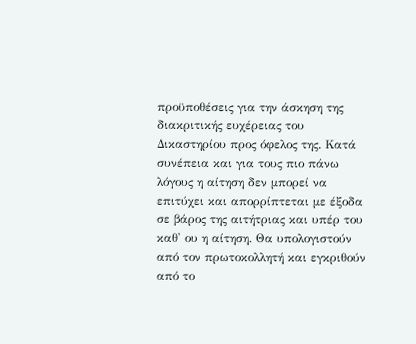προϋποθέσεις για την άσκηση της διακριτικής ευχέρειας του Δικαστηρίου προς όφελος της. Κατά συνέπεια και για τους πιο πάνω λόγους η αίτηση δεν μπορεί να επιτύχει και απορρίπτεται με έξοδα σε βάρος της αιτήτριας και υπέρ του καθ' ου η αίτηση. Θα υπολογιστούν από τον πρωτοκολλητή και εγκριθούν από το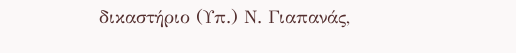δικαστήριο (Υπ.) Ν. Γιαπανάς,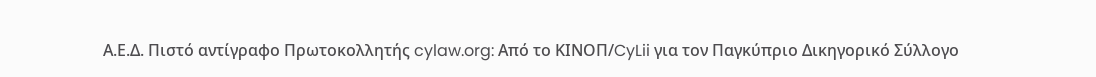Α.Ε.Δ. Πιστό αντίγραφο Πρωτοκολλητής cylaw.org: Από το ΚΙΝOΠ/CyLii για τον Παγκύπριο Δικηγορικό Σύλλογο